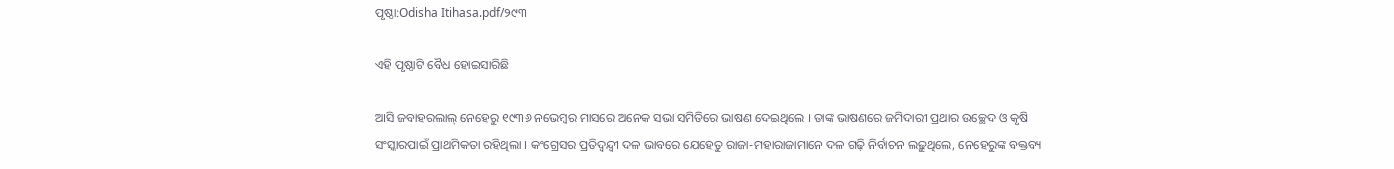ପୃଷ୍ଠା:Odisha Itihasa.pdf/୨୯୩

ଏହି ପୃଷ୍ଠାଟି ବୈଧ ହୋଇସାରିଛି

ଆସି ଜବାହରଲାଲ୍‍ ନେହେରୁ ୧୯୩୬ ନଭେମ୍ବର ମାସରେ ଅନେକ ସଭା ସମିତିରେ ଭାଷଣ ଦେଇଥିଲେ । ତାଙ୍କ ଭାଷଣରେ ଜମିଦାରୀ ପ୍ରଥାର ଉଚ୍ଛେଦ ଓ କୃଷି ସଂସ୍କାରପାଇଁ ପ୍ରାଥମିକତା ରହିଥିଲା । କଂଗ୍ରେସର ପ୍ରତିଦ୍ୱନ୍ଦ୍ୱୀ ଦଳ ଭାବରେ ଯେହେତୁ ରାଜା-ମହାରାଜାମାନେ ଦଳ ଗଢ଼ି ନିର୍ବାଚନ ଲଢ଼ୁଥିଲେ, ନେହେରୁଙ୍କ ବକ୍ତବ୍ୟ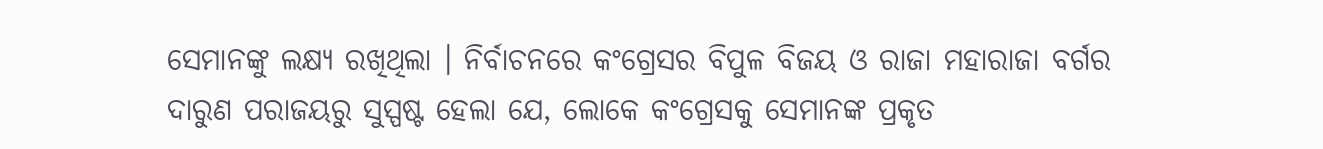ସେମାନଙ୍କୁ ଲକ୍ଷ୍ୟ ରଖିଥିଲା । ନିର୍ବାଚନରେ କଂଗ୍ରେସର ବିପୁଳ ବିଜୟ ଓ ରାଜା ମହାରାଜା ବର୍ଗର ଦାରୁଣ ପରାଜୟରୁ ସୁସ୍ପଷ୍ଟ ହେଲା ଯେ, ଲୋକେ କଂଗ୍ରେସକୁ ସେମାନଙ୍କ ପ୍ରକୃତ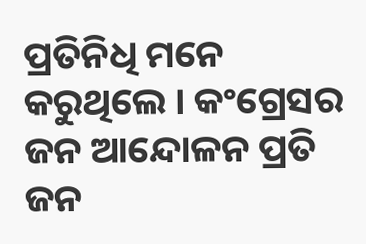ପ୍ରତିନିଧି ମନେ କରୁଥିଲେ । କଂଗ୍ରେସର ଜନ ଆନ୍ଦୋଳନ ପ୍ରତି ଜନ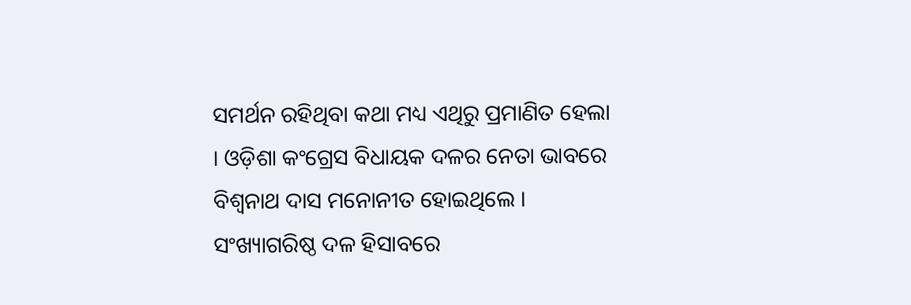ସମର୍ଥନ ରହିଥିବା କଥା ମଧ୍ୟ ଏଥିରୁ ପ୍ରମାଣିତ ହେଲା । ଓଡ଼ିଶା କଂଗ୍ରେସ ବିଧାୟକ ଦଳର ନେତା ଭାବରେ ବିଶ୍ୱନାଥ ଦାସ ମନୋନୀତ ହୋଇଥିଲେ । ସଂଖ୍ୟାଗରିଷ୍ଠ ଦଳ ହିସାବରେ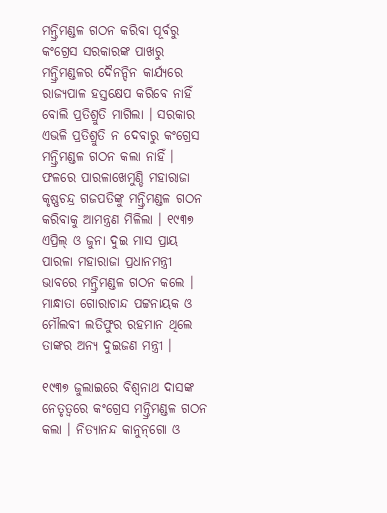ମନ୍ତ୍ରିମଣ୍ଡଳ ଗଠନ କରିବା ପୂର୍ବରୁ କଂଗ୍ରେସ ସରକାରଙ୍କ ପାଖରୁ ମନ୍ତ୍ରିମଣ୍ଡଳର ଦୈନନ୍ଦିନ କାର୍ଯ୍ୟରେ ରାଜ୍ୟପାଳ ହସ୍ତକ୍ଷେପ କରିବେ ନାହିଁ ବୋଲି ପ୍ରତିଶ୍ରୁତି ମାଗିଲା । ସରକାର ଏଭଳି ପ୍ରତିଶ୍ରୁତି ନ ଦେବାରୁ କଂଗ୍ରେସ ମନ୍ତ୍ରିମଣ୍ଡଳ ଗଠନ କଲା ନାହିଁ । ଫଳରେ ପାରଳାଖେମୁଣ୍ଡି ମହାରାଜା କୃଷ୍ଣଚନ୍ଦ୍ର ଗଜପତିଙ୍କୁ ମନ୍ତ୍ରିମଣ୍ଡଳ ଗଠନ କରିବାକୁ ଆମନ୍ତ୍ରଣ ମିଳିଲା । ୧୯୩୭ ଏପ୍ରିଲ୍‍ ଓ ଜୁନା ଦୁଇ ମାସ ପ୍ରାୟ ପାରଳା ମହାରାଜା ପ୍ରଧାନମନ୍ତ୍ରୀ ଭାବରେ ମନ୍ତ୍ରିମଣ୍ଡଳ ଗଠନ କଲେ । ମାନ୍ଧାତା ଗୋରାଚାନ୍ଦ ପଟ୍ଟନାୟକ ଓ ମୌଲବୀ ଲତିଫୁର ରହମାନ ଥିଲେ ତାଙ୍କର ଅନ୍ୟ ଦୁଇଜଣ ମନ୍ତ୍ରୀ ।

୧୯୩୭ ଜୁଲାଇରେ ବିଶ୍ୱନାଥ ଦାସଙ୍କ ନେତୃତ୍ୱରେ କଂଗ୍ରେସ ମନ୍ତ୍ରିମଣ୍ଡଳ ଗଠନ କଲା । ନିତ୍ୟାନନ୍ଦ କାନୁନ୍‌ଗୋ ଓ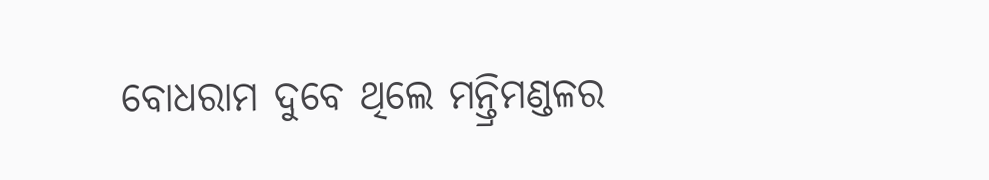ବୋଧରାମ ଦୁବେ ଥିଲେ ମନ୍ତ୍ରିମଣ୍ଡଳର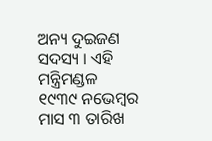ଅନ୍ୟ ଦୁଇଜଣ ସଦସ୍ୟ । ଏହି ମନ୍ତ୍ରିମଣ୍ଡଳ ୧୯୩୯ ନଭେମ୍ବର ମାସ ୩ ତାରିଖ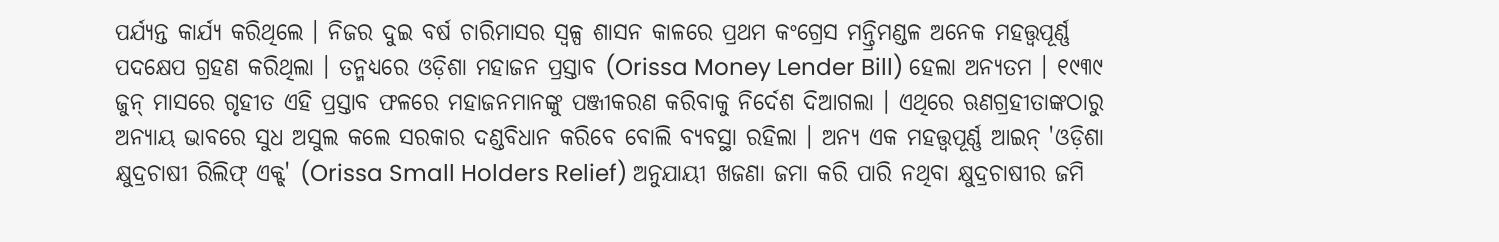ପର୍ଯ୍ୟନ୍ତ କାର୍ଯ୍ୟ କରିଥିଲେ । ନିଜର ଦୁଇ ବର୍ଷ ଚାରିମାସର ସ୍ୱଳ୍ପ ଶାସନ କାଳରେ ପ୍ରଥମ କଂଗ୍ରେସ ମନ୍ତ୍ରିମଣ୍ଡଳ ଅନେକ ମହତ୍ତ୍ୱପୂର୍ଣ୍ଣ ପଦକ୍ଷେପ ଗ୍ରହଣ କରିଥିଲା । ତନ୍ମଧ୍ୟରେ ଓଡ଼ିଶା ମହାଜନ ପ୍ରସ୍ତାବ (Orissa Money Lender Bill) ହେଲା ଅନ୍ୟତମ । ୧୯୩୯ ଜୁନ୍ ମାସରେ ଗୃହୀତ ଏହି ପ୍ରସ୍ତାବ ଫଳରେ ମହାଜନମାନଙ୍କୁ ପଞ୍ଜୀକରଣ କରିବାକୁ ନିର୍ଦେଶ ଦିଆଗଲା । ଏଥିରେ ଋଣଗ୍ରହୀତାଙ୍କଠାରୁ ଅନ୍ୟାୟ ଭାବରେ ସୁଧ ଅସୁଲ କଲେ ସରକାର ଦଣ୍ଡବିଧାନ କରିବେ ବୋଲି ବ୍ୟବସ୍ଥା ରହିଲା । ଅନ୍ୟ ଏକ ମହତ୍ତ୍ୱପୂର୍ଣ୍ଣ ଆଇନ୍‍ 'ଓଡ଼ିଶା କ୍ଷୁଦ୍ରଚାଷୀ ରିଲିଫ୍‍ ଏକ୍ଟ୍' (Orissa Small Holders Relief) ଅନୁଯାୟୀ ଖଜଣା ଜମା କରି ପାରି ନଥିବା କ୍ଷୁଦ୍ରଚାଷୀର ଜମି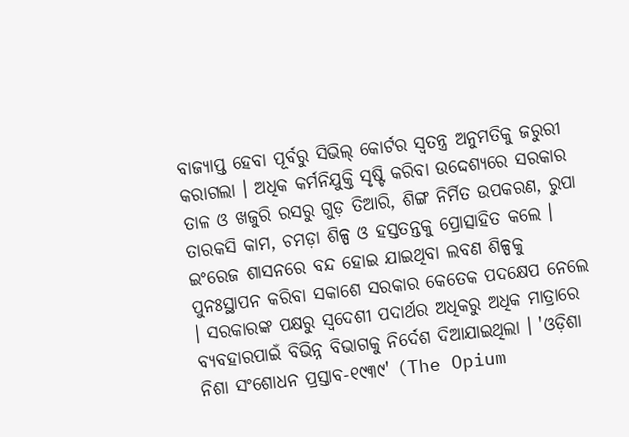ବାଜ୍ୟାପ୍ତ ହେବା ପୂର୍ବରୁ ସିଭିଲ୍‍ କୋର୍ଟର ସ୍ୱତନ୍ତ୍ର ଅନୁମତିକୁ ଜରୁରୀ କରାଗଲା । ଅଧିକ କର୍ମନିଯୁକ୍ତି ସୃଷ୍ଟି କରିବା ଉଦ୍ଦେଶ୍ୟରେ ସରକାର ତାଳ ଓ ଖଜୁରି ରସରୁ ଗୁଡ଼ ତିଆରି, ଶିଙ୍ଗ ନିର୍ମିତ ଉପକରଣ, ରୁପା ତାରକସି କାମ, ଚମଡ଼ା ଶିଳ୍ପ ଓ ହସ୍ତତନ୍ତକୁ ପ୍ରୋତ୍ସାହିତ କଲେ । ଇଂରେଜ ଶାସନରେ ବନ୍ଦ ହୋଇ ଯାଇଥିବା ଲବଣ ଶିଳ୍ପକୁ ପୁନଃସ୍ଥାପନ କରିବା ସକାଶେ ସରକାର କେତେକ ପଦକ୍ଷେପ ନେଲେ । ସରକାରଙ୍କ ପକ୍ଷରୁ ସ୍ୱଦେଶୀ ପଦାର୍ଥର ଅଧିକରୁ ଅଧିକ ମାତ୍ରାରେ ବ୍ୟବହାରପାଇଁ ବିଭିନ୍ନ ବିଭାଗକୁ ନିର୍ଦେଶ ଦିଆଯାଇଥିଲା । 'ଓଡ଼ିଶା ନିଶା ସଂଶୋଧନ ପ୍ରସ୍ତାବ-୧୯୩୯' (The Opium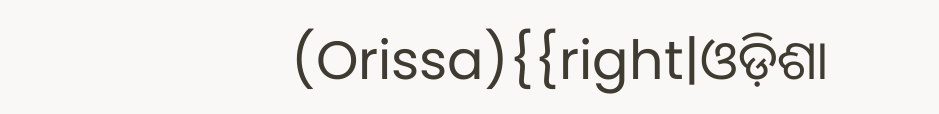(Orissa){{right|ଓଡ଼ିଶା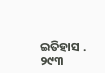ଇତିହାସ . ୨୯୩